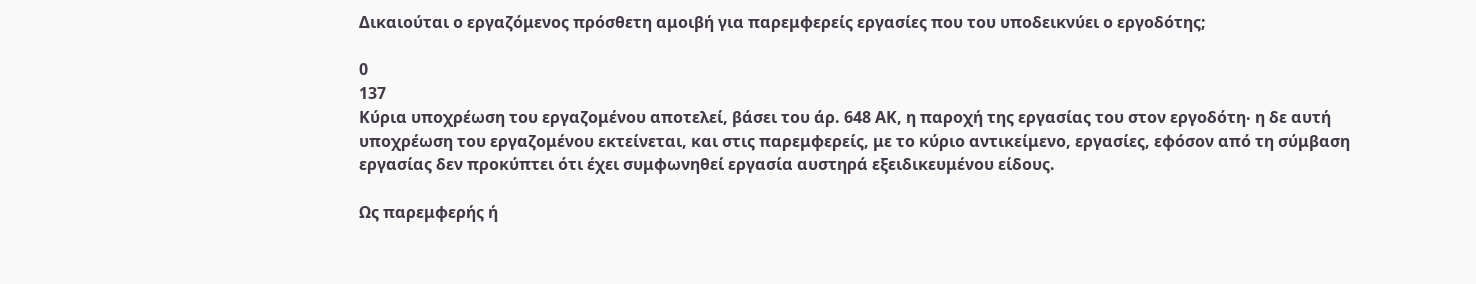Δικαιούται ο εργαζόμενος πρόσθετη αμοιβή για παρεμφερείς εργασίες που του υποδεικνύει ο εργοδότης;

0
137
Κύρια υποχρέωση του εργαζομένου αποτελεί, βάσει του άρ. 648 ΑΚ, η παροχή της εργασίας του στον εργοδότη‧ η δε αυτή υποχρέωση του εργαζομένου εκτείνεται, και στις παρεμφερείς, με το κύριο αντικείμενο, εργασίες, εφόσον από τη σύμβαση εργασίας δεν προκύπτει ότι έχει συμφωνηθεί εργασία αυστηρά εξειδικευμένου είδους.

Ως παρεμφερής ή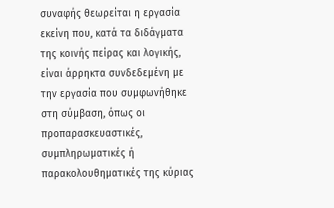συναφής θεωρείται η εργασία εκείνη που, κατά τα διδάγματα της κοινής πείρας και λογικής, είναι άρρηκτα συνδεδεμένη με την εργασία που συμφωνήθηκε στη σύμβαση, όπως οι προπαρασκευαστικές, συμπληρωματικές ή παρακολουθηματικές της κύριας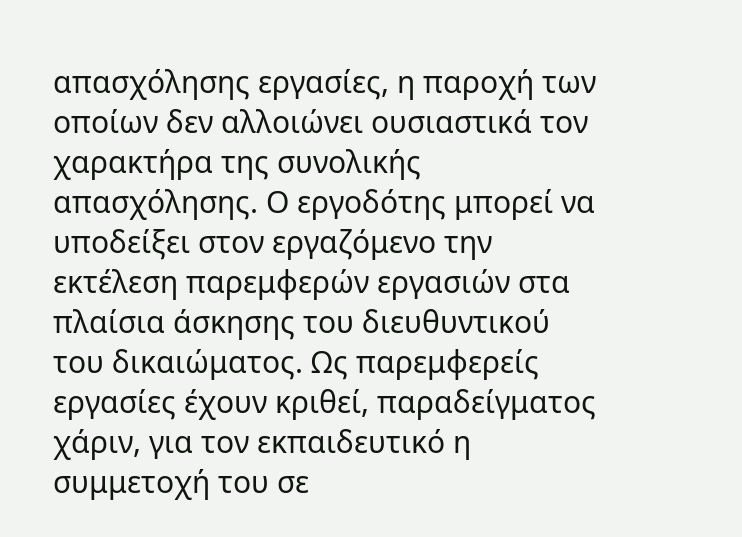απασχόλησης εργασίες, η παροχή των οποίων δεν αλλοιώνει ουσιαστικά τον χαρακτήρα της συνολικής απασχόλησης. Ο εργοδότης μπορεί να υποδείξει στον εργαζόμενο την εκτέλεση παρεμφερών εργασιών στα πλαίσια άσκησης του διευθυντικού του δικαιώματος. Ως παρεμφερείς εργασίες έχουν κριθεί, παραδείγματος χάριν, για τον εκπαιδευτικό η συμμετοχή του σε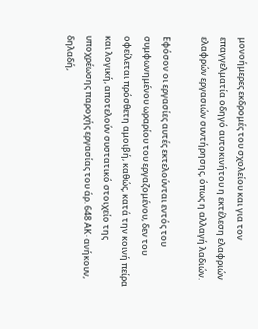μονοήμερες εκδρομές του σχολείου και για τον επαγγελματία οδηγό αυτοκινήτου η εκτέλεση ελαφριών ελαφρών εργασιών συντήρησης, όπως η αλλαγή λαδιών.

Εφόσον οι εργασίες αυτές εκτελούνται εντός του συμφωνημένου ωραρίου του εργαζομένου, δεν του οφείλεται πρόσθετη αμοιβή, καθώς, κατά την κοινή πείρα και λογική, αποτελούν συστατικό στοιχείο της υποχρέωσης παροχής εργασίας του άρ. 648 ΑΚ‧ ανήκουν, δηλαδή,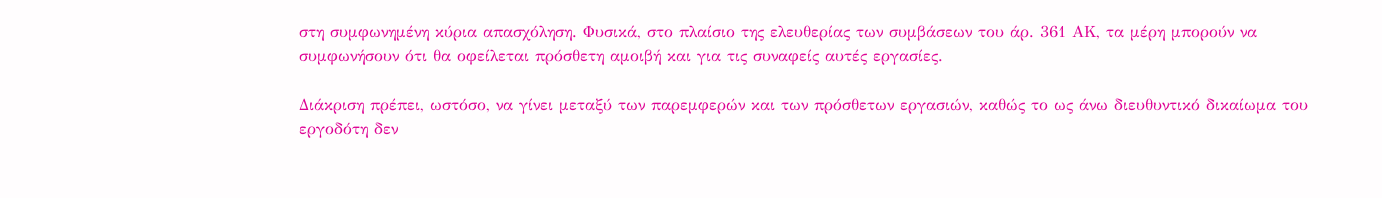στη συμφωνημένη κύρια απασχόληση. Φυσικά, στο πλαίσιο της ελευθερίας των συμβάσεων του άρ. 361 ΑΚ, τα μέρη μπορούν να συμφωνήσουν ότι θα οφείλεται πρόσθετη αμοιβή και για τις συναφείς αυτές εργασίες.

Διάκριση πρέπει, ωστόσο, να γίνει μεταξύ των παρεμφερών και των πρόσθετων εργασιών, καθώς το ως άνω διευθυντικό δικαίωμα του εργοδότη δεν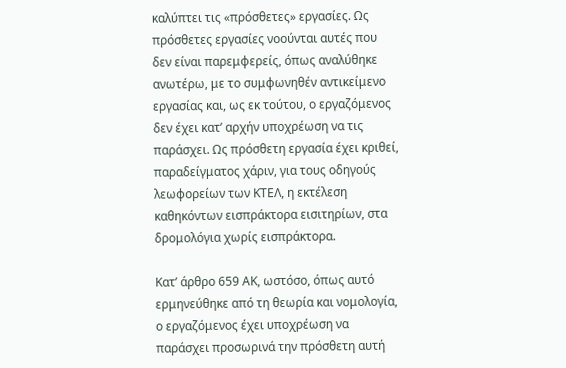καλύπτει τις «πρόσθετες» εργασίες. Ως πρόσθετες εργασίες νοούνται αυτές που δεν είναι παρεμφερείς, όπως αναλύθηκε ανωτέρω, με το συμφωνηθέν αντικείμενο εργασίας και, ως εκ τούτου, ο εργαζόμενος δεν έχει κατ’ αρχήν υποχρέωση να τις παράσχει. Ως πρόσθετη εργασία έχει κριθεί, παραδείγματος χάριν, για τους οδηγούς λεωφορείων των ΚΤΕΛ, η εκτέλεση καθηκόντων εισπράκτορα εισιτηρίων, στα δρομολόγια χωρίς εισπράκτορα.

Κατ’ άρθρο 659 ΑΚ, ωστόσο, όπως αυτό ερμηνεύθηκε από τη θεωρία και νομολογία, ο εργαζόμενος έχει υποχρέωση να παράσχει προσωρινά την πρόσθετη αυτή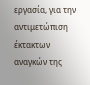εργασία, για την αντιμετώπιση έκτακτων αναγκών της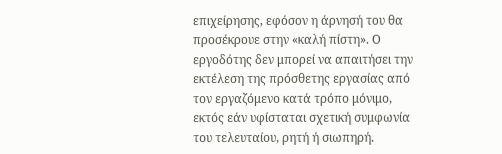επιχείρησης, εφόσον η άρνησή του θα προσέκρουε στην «καλή πίστη». Ο εργοδότης δεν μπορεί να απαιτήσει την εκτέλεση της πρόσθετης εργασίας από τον εργαζόμενο κατά τρόπο μόνιμο, εκτός εάν υφίσταται σχετική συμφωνία του τελευταίου, ρητή ή σιωπηρή.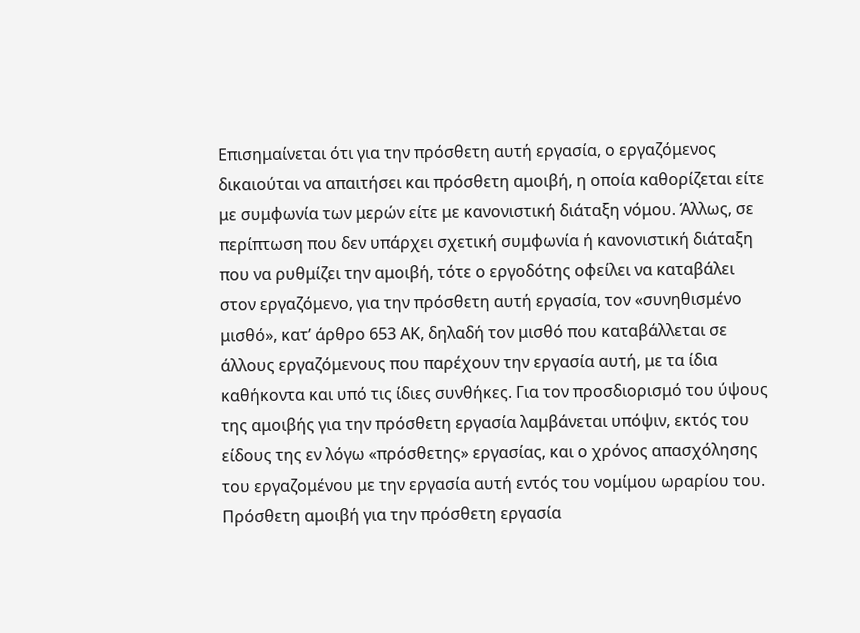Επισημαίνεται ότι για την πρόσθετη αυτή εργασία, ο εργαζόμενος δικαιούται να απαιτήσει και πρόσθετη αμοιβή, η οποία καθορίζεται είτε με συμφωνία των μερών είτε με κανονιστική διάταξη νόμου. Άλλως, σε περίπτωση που δεν υπάρχει σχετική συμφωνία ή κανονιστική διάταξη που να ρυθμίζει την αμοιβή, τότε ο εργοδότης οφείλει να καταβάλει στον εργαζόμενο, για την πρόσθετη αυτή εργασία, τον «συνηθισμένο μισθό», κατ’ άρθρο 653 ΑΚ, δηλαδή τον μισθό που καταβάλλεται σε άλλους εργαζόμενους που παρέχουν την εργασία αυτή, με τα ίδια καθήκοντα και υπό τις ίδιες συνθήκες. Για τον προσδιορισμό του ύψους της αμοιβής για την πρόσθετη εργασία λαμβάνεται υπόψιν, εκτός του είδους της εν λόγω «πρόσθετης» εργασίας, και ο χρόνος απασχόλησης του εργαζομένου με την εργασία αυτή εντός του νομίμου ωραρίου του. Πρόσθετη αμοιβή για την πρόσθετη εργασία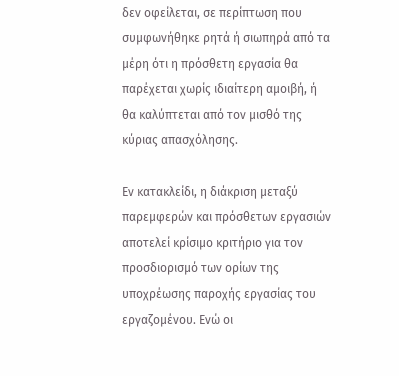δεν οφείλεται, σε περίπτωση που συμφωνήθηκε ρητά ή σιωπηρά από τα μέρη ότι η πρόσθετη εργασία θα παρέχεται χωρίς ιδιαίτερη αμοιβή, ή θα καλύπτεται από τον μισθό της κύριας απασχόλησης.

Εν κατακλείδι, η διάκριση μεταξύ παρεμφερών και πρόσθετων εργασιών αποτελεί κρίσιμο κριτήριο για τον προσδιορισμό των ορίων της υποχρέωσης παροχής εργασίας του εργαζομένου. Ενώ οι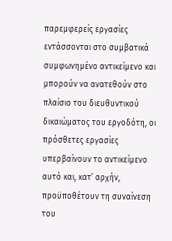παρεμφερείς εργασίες εντάσσονται στο συμβατικά συμφωνημένο αντικείμενο και μπορούν να ανατεθούν στο πλαίσιο του διευθυντικού δικαιώματος του εργοδότη, οι πρόσθετες εργασίες υπερβαίνουν το αντικείμενο αυτό και, κατ’ αρχήν, προϋποθέτουν τη συναίνεση του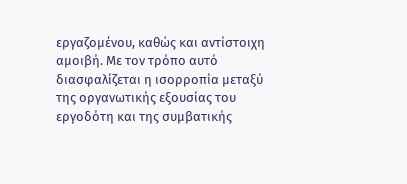εργαζομένου, καθώς και αντίστοιχη αμοιβή. Με τον τρόπο αυτό διασφαλίζεται η ισορροπία μεταξύ της οργανωτικής εξουσίας του εργοδότη και της συμβατικής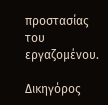προστασίας του εργαζομένου.

Δικηγόρος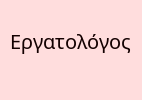Εργατολόγος